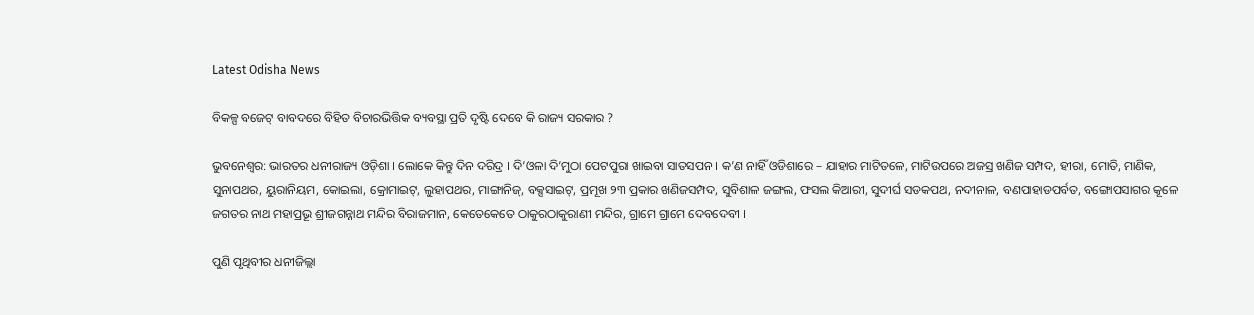Latest Odisha News

ବିକଳ୍ପ ବଜେଟ୍‍ ବାବଦରେ ବିହିତ ବିଚାରଭିତ୍ତିକ ବ୍ୟବସ୍ଥା ପ୍ରତି ଦୃଷ୍ଟି ଦେବେ କି ରାଜ୍ୟ ସରକାର ?

ଭୁବନେଶ୍ୱର: ଭାରତର ଧନୀରାଜ୍ୟ ଓଡ଼ିଶା । ଲୋକେ କିନ୍ତୁ ଦିନ ଦରିଦ୍ର । ଦି’ଓଳା ଦି’ମୁଠା ପେଟପୁରା ଖାଇବା ସାତସପନ । କ’ଣ ନାହିଁ ଓଡିଶାରେ – ଯାହାର ମାଟିତଳେ, ମାଟିଉପରେ ଅଜସ୍ର ଖଣିଜ ସମ୍ପଦ, ହୀରା, ମୋତି, ମାଣିକ, ସୁନାପଥର, ୟୁରାନିୟମ, କୋଇଲା, କ୍ରୋମାଇଟ୍‍, ଲୁହାପଥର, ମାଙ୍ଗାନିଜ୍‍, ବକ୍ସସାଇଟ୍‍, ପ୍ରମୂଖ ୨୩ ପ୍ରକାର ଖଣିଜସମ୍ପଦ, ସୁବିଶାଳ ଜଙ୍ଗଲ, ଫସଲ କିଆରୀ, ସୁଦୀର୍ଘ ସଡକପଥ, ନଦୀନାଳ, ବଣପାହାଡପର୍ବତ, ବଙ୍ଗୋପସାଗର କୂଳେ ଜଗତର ନାଥ ମହାପ୍ରଭୂ ଶ୍ରୀଜଗନ୍ନାଥ ମନ୍ଦିର ବିରାଜମାନ, କେତେକେତେ ଠାକୁରଠାକୁରାଣୀ ମନ୍ଦିର, ଗ୍ରାମେ ଗ୍ରାମେ ଦେବଦେବୀ ।

ପୁଣି ପୃଥିବୀର ଧନୀଜିଲ୍ଲା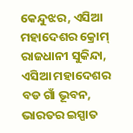କେନ୍ଦୁଝର, ଏସିଆ ମହାଦେଶର କ୍ରୋମ୍‍ ରାଜଧାନୀ ସୁକିନ୍ଦା, ଏସିଆ ମହାଦେଶର ବଡ ଗାଁ ଭୂବନ, ଭାରତର ଇସ୍ପାତ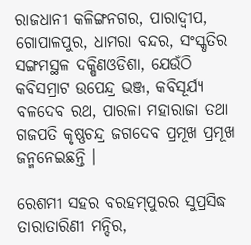ରାଜଧାନୀ କଳିଙ୍ଗନଗର, ପାରାଦ୍ୱୀପ, ଗୋପାଳପୁର, ଧାମରା ବନ୍ଦର, ସଂସ୍କୃତିର ସଙ୍ଗମସ୍ଥଳ ଦକ୍ଷିଣଓଡିଶା, ଯେଉଁଠି କବିସମ୍ରାଟ ଉପେନ୍ଦ୍ର ଭଞ୍ଜ, କବିସୂର୍ଯ୍ୟ ବଳଦେବ ରଥ, ପାରଳା ମହାରାଜା ତଥା ଗଜପତି କୃଷ୍ଣଚନ୍ଦ୍ର ଜଗଦେବ ପ୍ରମୂଖ ପ୍ରମୂଖ ଜନ୍ମନେଇଛନ୍ତି ।

ରେଶମୀ ସହର ବରହମ୍‍ପୁରର ସୁପ୍ରସିଦ୍ଧ ତାରାତାରିଣୀ ମନ୍ଦିର,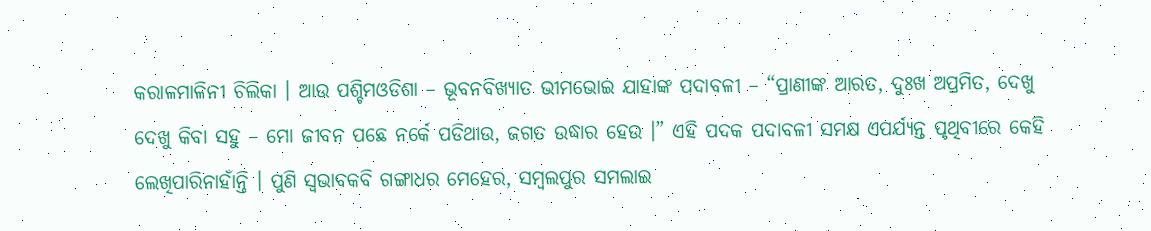କରାଳମାଳିନୀ ଚିଲିକା । ଆଉ ପଶ୍ଚିମଓଡିଶା – ଭୂବନବିଖ୍ୟାତ ଭୀମଭୋଇ ଯାହାଙ୍କ ପଦାବଳୀ – “ପ୍ରାଣୀଙ୍କ ଆରତ, ଦୁଃଖ ଅପ୍ରମିତ, ଦେଖୁ ଦେଖୁ କିବା ସହୁ – ମୋ ଜୀବନ ପଛେ ନର୍କେ ପଡିଥାଉ, ଜଗତ ଉଦ୍ଧାର ହେଉ ।” ଏହି ପଦକ ପଦାବଳୀ ସମକ୍ଷ ଏପର୍ଯ୍ୟନ୍ତ ପୃଥିବୀରେ କେହି ଲେଖିପାରିନାହାଁନ୍ତି । ପୁଣି ସ୍ୱଭାବକବି ଗଙ୍ଗାଧର ମେହେର, ସମ୍ବଲପୁର ସମଲାଇ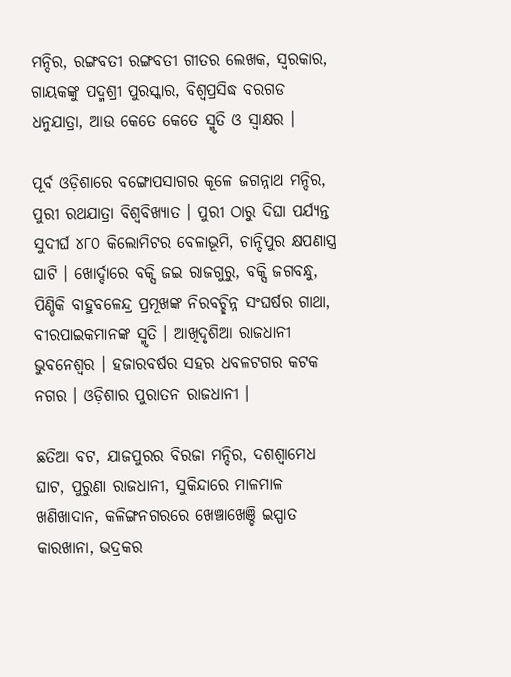ମନ୍ଦିର, ରଙ୍ଗବତୀ ରଙ୍ଗବତୀ ଗୀତର ଲେଖକ, ସ୍ୱରକାର, ଗାୟକଙ୍କୁ ପଦ୍ମଶ୍ରୀ ପୁରସ୍କାର, ବିଶ୍ୱପ୍ରସିଦ୍ଧ ବରଗଡ ଧନୁଯାତ୍ରା, ଆଉ କେତେ କେତେ ସ୍ମୃତି ଓ ସ୍ୱାକ୍ଷର ।

ପୂର୍ବ ଓଡ଼ିଶାରେ ବଙ୍ଗୋପସାଗର କୂଳେ ଜଗନ୍ନାଥ ମନ୍ଦିର, ପୁରୀ ରଥଯାତ୍ରା ବିଶ୍ୱବିଖ୍ୟାତ । ପୁରୀ ଠାରୁ ଦିଘା ପର୍ଯ୍ୟନ୍ତ ସୁଦୀର୍ଘ ୪୮୦ କିଲୋମିଟର ବେଳାଭୂମି, ଚାନ୍ଦିପୁର କ୍ଷପଣାସ୍ତ୍ର ଘାଟି । ଖୋର୍ଦ୍ଦାରେ ବକ୍ସି ଜଇ ରାଜଗୁରୁ, ବକ୍ସି ଜଗବନ୍ଧୁ, ପିଣ୍ଡିକି ବାହୁବଳେନ୍ଦ୍ର ପ୍ରମୂଖଙ୍କ ନିରବଚ୍ଛିନ୍ନ ସଂଘର୍ଷର ଗାଥା, ବୀରପାଇକମାନଙ୍କ ସ୍ମୃତି । ଆଖିଦୃଶିଆ ରାଜଧାନୀ ଭୁବନେଶ୍ୱର । ହଜାରବର୍ଷର ସହର ଧବଳଟଗର କଟକ ନଗର । ଓଡ଼ିଶାର ପୁରାତନ ରାଜଧାନୀ ।

ଛତିଆ ବଟ, ଯାଜପୁରର ବିରଜା ମନ୍ଦିର, ଦଶଶ୍ୱାମେଧ ଘାଟ, ପୁରୁଣା ରାଜଧାନୀ, ସୁକିନ୍ଦାରେ ମାଳମାଳ ଖଣିଖାଦାନ, କଳିଙ୍ଗନଗରରେ ଖେଞ୍ଚାଖେଞ୍ଚି ଇସ୍ପାତ କାରଖାନା, ଭଦ୍ରକର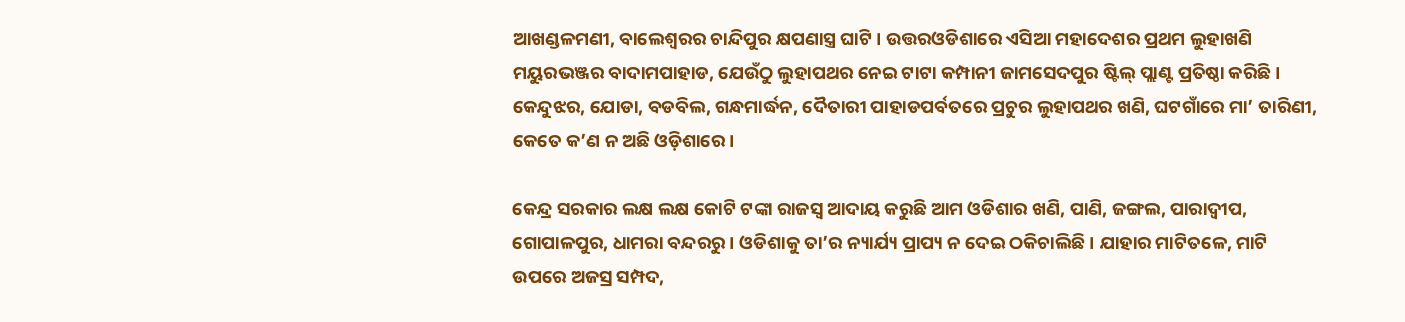ଆଖଣ୍ଡଳମଣୀ, ବାଲେଶ୍ୱରର ଚାନ୍ଦିପୁର କ୍ଷପଣାସ୍ତ୍ର ଘାଟି । ଉତ୍ତରଓଡିଶାରେ ଏସିଆ ମହାଦେଶର ପ୍ରଥମ ଲୁହାଖଣି ମୟୁରଭଞ୍ଜର ବାଦାମପାହାଡ, ଯେଉଁଠୁ ଲୁହାପଥର ନେଇ ଟାଟା କମ୍ପାନୀ ଜାମସେଦପୁର ଷ୍ଟିଲ୍‍ ପ୍ଲାଣ୍ଟ ପ୍ରତିଷ୍ଠା କରିଛି । କେନ୍ଦୁଝର, ଯୋଡା, ବଡବିଲ, ଗନ୍ଧମାର୍ଦ୍ଧନ, ଦୈତାରୀ ପାହାଡପର୍ବତରେ ପ୍ରଚୁର ଲୁହାପଥର ଖଣି, ଘଟଗାଁରେ ମା’ ତାରିଣୀ, କେତେ କ’ଣ ନ ଅଛି ଓଡ଼ିଶାରେ ।

କେନ୍ଦ୍ର ସରକାର ଲକ୍ଷ ଲକ୍ଷ କୋଟି ଟଙ୍କା ରାଜସ୍ୱ ଆଦାୟ କରୁଛି ଆମ ଓଡିଶାର ଖଣି, ପାଣି, ଜଙ୍ଗଲ, ପାରାଦ୍ୱୀପ, ଗୋପାଳପୁର, ଧାମରା ବନ୍ଦରରୁ । ଓଡିଶାକୁ ତା’ର ନ୍ୟାର୍ଯ୍ୟ ପ୍ରାପ୍ୟ ନ ଦେଇ ଠକିଚାଲିଛି । ଯାହାର ମାଟିତଳେ, ମାଟି ଉପରେ ଅଜସ୍ର ସମ୍ପଦ,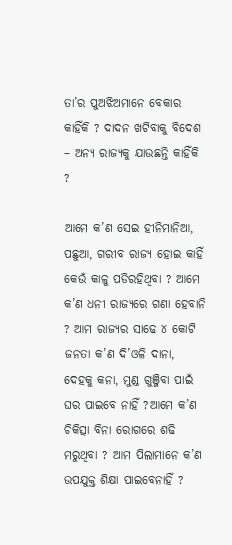ତା’ର ପୁଅଝିଅମାନେ ବେକାର କାହିଁକି ? ଦାଦନ ଖଟିବାକୁ ବିଦେଶ – ଅନ୍ୟ ରାଜ୍ୟକୁ ଯାଉଛନ୍ତି କାହିଁକି ?

ଆମେ କ’ଣ ସେଇ ହୀନିମାନିଆ, ପଛୁଆ, ଗରୀବ ରାଜ୍ୟ ହୋଇ କାହିଁ କେଉଁ କାଳୁ ପଡିରହିଥିବା ? ଆମେ କ’ଣ ଧନୀ ରାଜ୍ୟରେ ଗଣା ହେବାନି ? ଆମ ରାଜ୍ୟର ସାଢେ ୪ କୋଟି ଜନତା କ’ଣ ଦି’ଓଳି ଦାନା, ଦେହକୁ କନା, ମୁଣ୍ଡ ଗୁଞ୍ଜିବା ପାଇଁ ଘର ପାଇବେ ନାହିଁ ?ଆମେ କ’ଣ ଚିକିତ୍ସା ବିନା ରୋଗରେ ଶଢି ମରୁଥିବା ? ଆମ ପିଲାମାନେ କ’ଣ ଉପଯୁକ୍ତ ଶିକ୍ଷା ପାଇବେନାହିଁ ?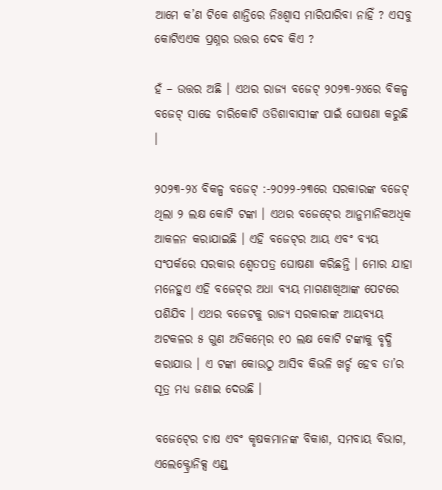ଆମେ କ’ଣ ଟିକେ ଶାନ୍ତିରେ ନିଃଶ୍ୱାସ ମାରିପାରିବା ନାହିଁ ? ଏସବୁ କୋଟିଏଏକ ପ୍ରଶ୍ନର ଉତ୍ତର ଦେବ କିଏ ?

ହଁ – ଉତ୍ତର ଅଛି । ଏଥର ରାଜ୍ୟ ବଜେଟ୍‍ ୨୦୨୩-୨୪ରେ ବିକଳ୍ପ ବଜେଟ୍‍ ସାଢେ ଚାରିକୋଟି ଓଡିଶାବାସୀଙ୍କ ପାଇଁ ଘୋଷଣା କରୁଛି ।

୨୦୨୩-୨୪ ବିକଳ୍ପ ବଜେଟ୍‍ :-୨୦୨୨-୨୩ରେ ସରକାରଙ୍କ ବଜେଟ୍‍ ଥିଲା ୨ ଲକ୍ଷ କୋଟି ଟଙ୍କା । ଏଥର ବଜେଟ୍‍ରେ ଆନୁମାନିକଅଧିକ ଆକଳନ କରାଯାଇଛି । ଏହି ବଜେଟ୍‍ର ଆୟ ଏବଂ ବ୍ୟୟ ସଂପର୍କରେ ସରକାର ଶ୍ୱେତପତ୍ର ଘୋଷଣା କରିଛନ୍ତି । ମୋର ଯାହା ମନେହୁଏ ଏହି ବଜେଟ୍‍ର ଅଧା ବ୍ୟୟ ମାଗଣାଖିଆଙ୍କ ପେଟରେ ପଶିଯିବ । ଏଥର ବଜେଟକୁ ରାଜ୍ୟ ସରକାରଙ୍କ ଆୟବ୍ୟୟ ଅଟକଳର ୫ ଗୁଣ ଅତିକମ୍‍ରେ ୧୦ ଲକ୍ଷ କୋଟି ଟଙ୍କାକୁ ବୃଦ୍ଧି କରାଯାଉ । ଏ ଟଙ୍କା କୋଉଠୁ ଆସିବ କିଭଳି ଖର୍ଚ୍ଚ ହେବ ତା’ର ସୂତ୍ର ମଧ୍ୟ ଜଣାଇ ଦେଉଛି ।

ବଜେଟ୍‍ରେ ଚାଷ ଏବଂ କୃଷକମାନଙ୍କ ବିକାଶ, ସମବାୟ ବିଭାଗ, ଏଲେକ୍ଟ୍ରୋନିକ୍ସ ଏଣ୍ଡ୍‍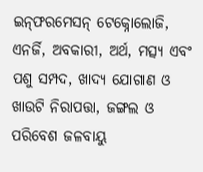ଇନ୍‍ଫରମେସନ୍‍ ଟେକ୍ନୋଲୋଜି, ଏନର୍ଜି, ଅବକାରୀ, ଅର୍ଥ, ମତ୍ସ୍ୟ ଏବଂ ପଶୁ ସମ୍ପଦ, ଖାଦ୍ୟ ଯୋଗାଣ ଓ ଖାଉଟି ନିରାପତ୍ତା, ଜଙ୍ଗଲ ଓ ପରିବେଶ ଜଳବାୟୁ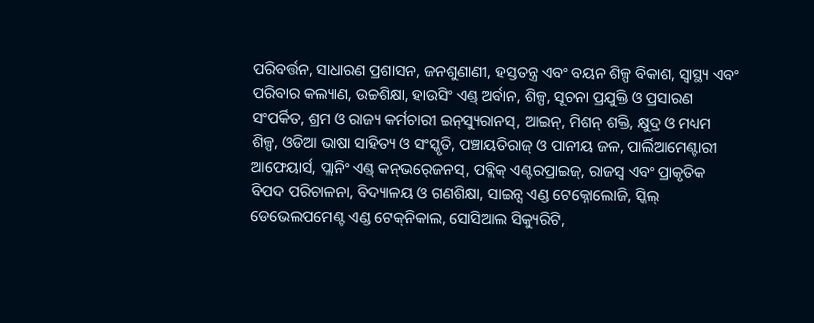ପରିବର୍ତ୍ତନ, ସାଧାରଣ ପ୍ରଶାସନ, ଜନଶୁଣାଣୀ, ହସ୍ତତନ୍ତ୍ର ଏବଂ ବୟନ ଶିଳ୍ପ ବିକାଶ, ସ୍ୱାସ୍ଥ୍ୟ ଏବଂ ପରିବାର କଲ୍ୟାଣ, ଉଚ୍ଚଶିକ୍ଷା, ହାଉସିଂ ଏଣ୍ଡ୍‍ ଅର୍ବାନ, ଶିଳ୍ପ, ସୂଚନା ପ୍ରଯୁକ୍ତି ଓ ପ୍ରସାରଣ ସଂପର୍କିତ, ଶ୍ରମ ଓ ରାଜ୍ୟ କର୍ମଚାରୀ ଇନ୍‍ସ୍ୟୁରାନସ୍‍, ଆଇନ୍‍, ମିଶନ୍‍ ଶକ୍ତି, କ୍ଷୁଦ୍ର ଓ ମଧ୍ୟମ ଶିଳ୍ପ, ଓଡିଆ ଭାଷା ସାହିତ୍ୟ ଓ ସଂସ୍କୃତି, ପଞ୍ଚାୟତିରାଜ୍‍ ଓ ପାନୀୟ ଜଳ, ପାର୍ଲିଆମେଣ୍ଟାରୀ ଆଫେୟାର୍ସ, ପ୍ଲାନିଂ ଏଣ୍ଡ୍‍ କନ୍‍ଭର୍‍ଜେନସ୍‍, ପବ୍ଲିକ୍‍ ଏଣ୍ଟରପ୍ରାଇଜ୍‍, ରାଜସ୍ୱ ଏବଂ ପ୍ରାକୃତିକ ବିପଦ ପରିଚାଳନା, ବିଦ୍ୟାଳୟ ଓ ଗଣଶିକ୍ଷା, ସାଇନ୍ସ ଏଣ୍ଡ ଟେକ୍ନୋଲୋଜି, ସ୍କିଲ୍‍ ଡେଭେଲପମେଣ୍ଟ ଏଣ୍ଡ ଟେକ୍‍ନିକାଲ, ସୋସିଆଲ ସିକ୍ୟୁରିଟି,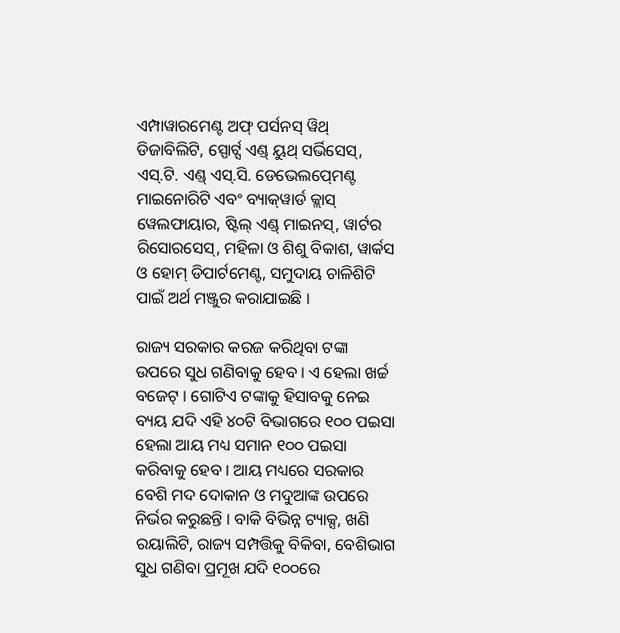ଏମ୍ପାୱାରମେଣ୍ଟ ଅଫ୍‍ ପର୍ସନସ୍‍ ୱିଥ୍‍ ଡିଜାବିଲିଟି, ସ୍ପୋର୍ଟ୍ସ ଏଣ୍ଡ୍‍ ୟୁଥ୍‍ ସର୍ଭିସେସ୍‍, ଏସ୍‍.ଟି. ଏଣ୍ଡ୍‍ ଏସ୍‍.ସି. ଡେଭେଲପ୍‍ମେଣ୍ଟ ମାଇନୋରିଟି ଏବଂ ବ୍ୟାକ୍‍ୱାର୍ଡ କ୍ଲାସ୍‍ ୱେଲଫାୟାର, ଷ୍ଟିଲ୍‍ ଏଣ୍ଡ୍‍ ମାଇନସ୍‍, ୱାର୍ଟର ରିସୋରସେସ୍‍, ମହିଳା ଓ ଶିଶୁ ବିକାଶ, ୱାର୍କସ ଓ ହୋମ୍‍ ଡିପାର୍ଟମେଣ୍ଟ, ସମୁଦାୟ ଚାଳିଶିଟି ପାଇଁ ଅର୍ଥ ମଞ୍ଜୁର କରାଯାଇଛି ।

ରାଜ୍ୟ ସରକାର କରଜ କରିଥିବା ଟଙ୍କା ଉପରେ ସୁଧ ଗଣିବାକୁ ହେବ । ଏ ହେଲା ଖର୍ଚ୍ଚ ବଜେଟ୍‍ । ଗୋଟିଏ ଟଙ୍କାକୁ ହିସାବକୁ ନେଇ ବ୍ୟୟ ଯଦି ଏହି ୪୦ଟି ବିଭାଗରେ ୧୦୦ ପଇସା ହେଲା ଆୟ ମଧ୍ୟ ସମାନ ୧୦୦ ପଇସା କରିବାକୁ ହେବ । ଆୟ ମଧ୍ୟରେ ସରକାର ବେଶି ମଦ ଦୋକାନ ଓ ମଦୁଆଙ୍କ ଉପରେ ନିର୍ଭର କରୁଛନ୍ତି । ବାକି ବିଭିନ୍ନ ଟ୍ୟାକ୍ସ, ଖଣି ରୟାଲିଟି, ରାଜ୍ୟ ସମ୍ପତ୍ତିକୁ ବିକିବା, ବେଶିଭାଗ ସୁଧ ଗଣିବା ପ୍ରମୂଖ ଯଦି ୧୦୦ରେ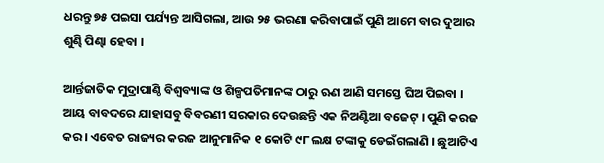ଧରନ୍ତୁ ୭୫ ପଇସା ପର୍ଯ୍ୟନ୍ତ ଆସିଗଲା, ଆଉ ୨୫ ଭରଣା କରିବାପାଇଁ ପୁଣି ଆମେ ବାର ଦୁଆର ଶୁଣ୍ଢି ପିଣ୍ଢା ହେବା ।

ଆର୍ନ୍ତଜାତିକ ମୁଦ୍ରାପାଣ୍ଠି ବିଶ୍ୱବ୍ୟାଙ୍କ ଓ ଶିଳ୍ପପତିମାନଙ୍କ ଠାରୁ ଋଣ ଆଣି ସମସ୍ତେ ଘିଅ ପିଇବା । ଆୟ ବାବଦରେ ଯାହାସବୁ ବିବରଣୀ ସରକାର ଦେଉଛନ୍ତି ଏକ ନିଅଣ୍ଟିଆ ବଜେଟ୍‍ । ପୁଣି କରଜ କର । ଏବେତ ରାଜ୍ୟର କରଜ ଆନୁମାନିକ ୧ କୋଟି ୯୮ ଲକ୍ଷ ଟଙ୍କାକୁ ଡେଇଁଗଲାଣି । ଛୁଆଟିଏ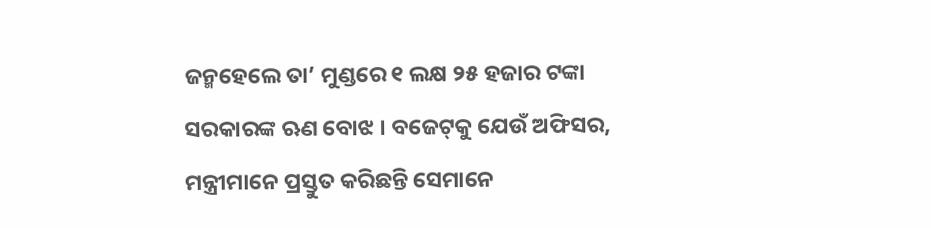ଜନ୍ମହେଲେ ତା’ ମୁଣ୍ଡରେ ୧ ଲକ୍ଷ ୨୫ ହଜାର ଟଙ୍କା ସରକାରଙ୍କ ଋଣ ବୋଝ । ବଜେଟ୍‍କୁ ଯେଉଁ ଅଫିସର, ମନ୍ତ୍ରୀମାନେ ପ୍ରସ୍ତୁତ କରିଛନ୍ତି ସେମାନେ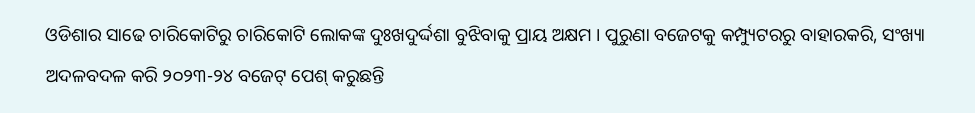ଓଡିଶାର ସାଢେ ଚାରିକୋଟିରୁ ଚାରିକୋଟି ଲୋକଙ୍କ ଦୁଃଖଦୁର୍ଦ୍ଦଶା ବୁଝିବାକୁ ପ୍ରାୟ ଅକ୍ଷମ । ପୁରୁଣା ବଜେଟକୁ କମ୍ପ୍ୟୁଟରରୁ ବାହାରକରି, ସଂଖ୍ୟା ଅଦଳବଦଳ କରି ୨୦୨୩-୨୪ ବଜେଟ୍‍ ପେଶ୍‍ କରୁଛନ୍ତି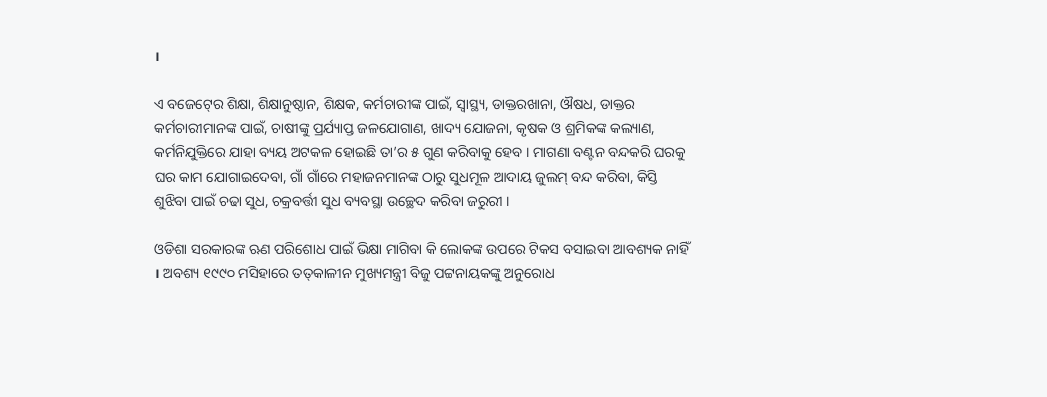।

ଏ ବଜେଟ୍‍ରେ ଶିକ୍ଷା, ଶିକ୍ଷାନୁଷ୍ଠାନ, ଶିକ୍ଷକ, କର୍ମଚାରୀଙ୍କ ପାଇଁ, ସ୍ୱାସ୍ଥ୍ୟ, ଡାକ୍ତରଖାନା, ଔଷଧ, ଡାକ୍ତର କର୍ମଚାରୀମାନଙ୍କ ପାଇଁ, ଚାଷୀଙ୍କୁ ପ୍ରର୍ଯ୍ୟାପ୍ତ ଜଳଯୋଗାଣ, ଖାଦ୍ୟ ଯୋଜନା, କୃଷକ ଓ ଶ୍ରମିକଙ୍କ କଲ୍ୟାଣ, କର୍ମନିଯୁକ୍ତିରେ ଯାହା ବ୍ୟୟ ଅଟକଳ ହୋଇଛି ତା’ର ୫ ଗୁଣ କରିବାକୁ ହେବ । ମାଗଣା ବଣ୍ଟନ ବନ୍ଦକରି ଘରକୁ ଘର କାମ ଯୋଗାଇଦେବା, ଗାଁ ଗାଁରେ ମହାଜନମାନଙ୍କ ଠାରୁ ସୁଧମୂଳ ଆଦାୟ ଜୁଲମ୍‍ ବନ୍ଦ କରିବା, କିସ୍ତି ଶୁଝିବା ପାଇଁ ଚଢା ସୁଧ, ଚକ୍ରବର୍ତ୍ତୀ ସୁଧ ବ୍ୟବସ୍ଥା ଉଚ୍ଛେଦ କରିବା ଜରୁରୀ ।

ଓଡିଶା ସରକାରଙ୍କ ଋଣ ପରିଶୋଧ ପାଇଁ ଭିକ୍ଷା ମାଗିବା କି ଲୋକଙ୍କ ଉପରେ ଟିକସ ବସାଇବା ଆବଶ୍ୟକ ନାହିଁ । ଅବଶ୍ୟ ୧୯୯୦ ମସିହାରେ ତତ୍‍କାଳୀନ ମୁଖ୍ୟମନ୍ତ୍ରୀ ବିଜୁ ପଟ୍ଟନାୟକଙ୍କୁ ଅନୁରୋଧ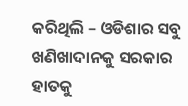କରିଥିଲି – ଓଡିଶାର ସବୁ ଖଣିଖାଦାନକୁ ସରକାର ହାତକୁ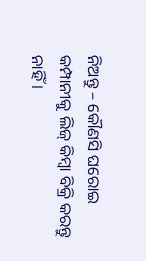ନିଅନ୍ତୁ – କୌଣସି ଘରୋଇ କମ୍ପାନୀକୁ ଲିଜ୍‍ କିମ୍ବା ବିକ୍ରି କରନ୍ତୁ ନାହିଁ ।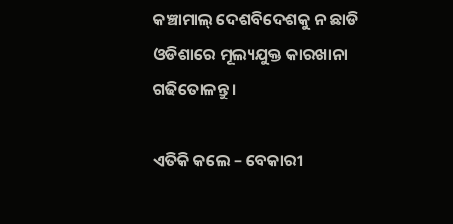କଞ୍ଚାମାଲ୍‍ ଦେଶବିଦେଶକୁ ନ ଛାଡି ଓଡିଶାରେ ମୂଲ୍ୟଯୁକ୍ତ କାରଖାନା ଗଢିତୋଳନ୍ତୁ ।

ଏତିକି କଲେ – ବେକାରୀ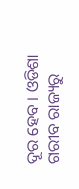ଦୂର ହେବ । ଓଡିଶା ଗରୀବ ରାଜ୍ୟରୁ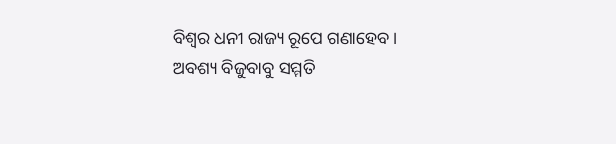ବିଶ୍ୱର ଧନୀ ରାଜ୍ୟ ରୂପେ ଗଣାହେବ । ଅବଶ୍ୟ ବିଜୁବାବୁ ସମ୍ମତି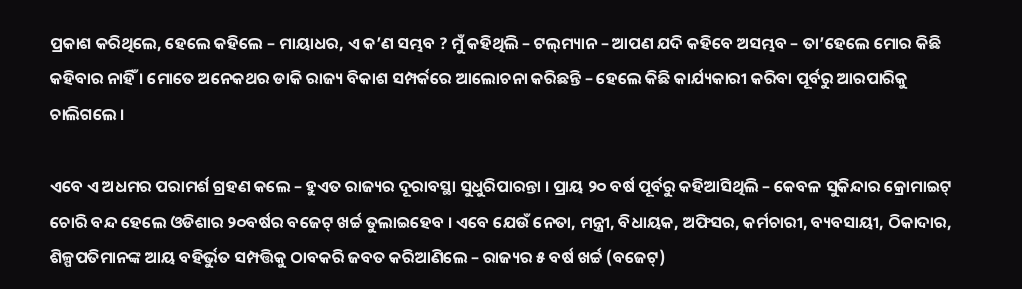ପ୍ରକାଶ କରିଥିଲେ, ହେଲେ କହିଲେ – ମାୟାଧର, ଏ କ’ଣ ସମ୍ଭବ ? ମୁଁ କହିଥିଲି – ଟଲ୍‍ମ୍ୟାନ – ଆପଣ ଯଦି କହିବେ ଅସମ୍ଭବ – ତା’ହେଲେ ମୋର କିଛି କହିବାର ନାହିଁ । ମୋତେ ଅନେକଥର ଡାକି ରାଜ୍ୟ ବିକାଶ ସମ୍ପର୍କରେ ଆଲୋଚନା କରିଛନ୍ତି – ହେଲେ କିଛି କାର୍ଯ୍ୟକାରୀ କରିବା ପୂର୍ବରୁ ଆରପାରିକୁ ଚାଲିଗଲେ ।

ଏବେ ଏ ଅଧମର ପରାମର୍ଶ ଗ୍ରହଣ କଲେ – ହୁଏତ ରାଜ୍ୟର ଦୂରାବସ୍ଥା ସୁଧୁରିପାରନ୍ତା । ପ୍ରାୟ ୨୦ ବର୍ଷ ପୂର୍ବରୁ କହିଆସିଥିଲି – କେବଳ ସୁକିନ୍ଦାର କ୍ରୋମାଇଟ୍‍ ଚୋରି ବନ୍ଦ ହେଲେ ଓଡିଶାର ୨୦ବର୍ଷର ବଜେଟ୍‍ ଖର୍ଚ୍ଚ ତୁଲାଇହେବ । ଏବେ ଯେଉଁ ନେତା, ମନ୍ତ୍ରୀ, ବିଧାୟକ, ଅଫିସର, କର୍ମଚାରୀ, ବ୍ୟବସାୟୀ, ଠିକାଦାର, ଶିଳ୍ପପତିମାନଙ୍କ ଆୟ ବହିର୍ଭୁତ ସମ୍ପତ୍ତିକୁ ଠାବକରି ଜବତ କରିଆଣିଲେ – ରାଜ୍ୟର ୫ ବର୍ଷ ଖର୍ଚ୍ଚ (ବଜେଟ୍‍)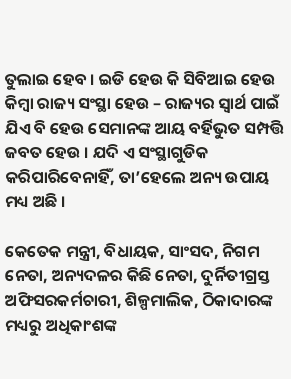ତୁଲାଇ ହେବ । ଇଡି ହେଉ କି ସିବିଆଇ ହେଉ କିମ୍ବା ରାଜ୍ୟ ସଂସ୍ଥା ହେଉ – ରାଜ୍ୟର ସ୍ୱାର୍ଥ ପାଇଁ ଯିଏ ବି ହେଉ ସେମାନଙ୍କ ଆୟ ବର୍ହିଭୁତ ସମ୍ପତ୍ତି ଜବତ ହେଉ । ଯଦି ଏ ସଂସ୍ଥାଗୁଡିକ କରିପାରିବେନାହିଁ, ତା’ହେଲେ ଅନ୍ୟ ଉପାୟ ମଧ୍ୟ ଅଛି ।

କେତେକ ମନ୍ତ୍ରୀ, ବିଧାୟକ, ସାଂସଦ, ନିଗମ ନେତା, ଅନ୍ୟଦଳର କିଛି ନେତା, ଦୁର୍ନିତୀଗ୍ରସ୍ତ ଅଫିସରକର୍ମଚାରୀ, ଶିଳ୍ପମାଲିକ, ଠିକାଦାରଙ୍କ ମଧ୍ୟରୁ ଅଧିକାଂଶଙ୍କ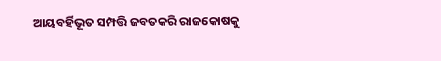ଆୟବର୍ହିଭୂତ ସମ୍ପତ୍ତି ଜବତକରି ରାଜକୋଷକୁ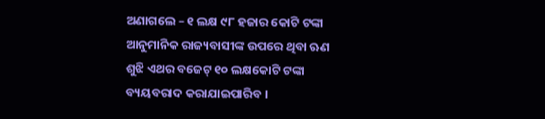ଅଣାଗଲେ – ୧ ଲକ୍ଷ ୯୮ ହଜାର କୋଟି ଟଙ୍କା ଆନୁମାନିକ ରାଜ୍ୟବାସୀଙ୍କ ଉପରେ ଥିବା ଋଣ ଶୁଝି ଏଥର ବଜେଟ୍‍ ୧୦ ଲକ୍ଷକୋଟି ଟଙ୍କା ବ୍ୟୟବରାଦ କରାଯାଇପାରିବ ।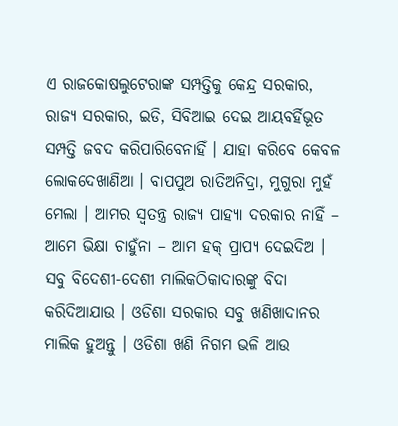ଏ ରାଜକୋଷଲୁଟେରାଙ୍କ ସମ୍ପତ୍ତିକୁ କେନ୍ଦ୍ର ସରକାର, ରାଜ୍ୟ ସରକାର, ଇଡି, ସିବିଆଇ ଦେଇ ଆୟବର୍ହିଭୂତ ସମ୍ପତ୍ତି ଜବଦ କରିପାରିବେନାହିଁ । ଯାହା କରିବେ କେବଳ ଲୋକଦେଖାଣିଆ । ବାପପୁଅ ରାତିଅନିଦ୍ରା, ମୁଗୁରା ମୁହଁ ମେଲା । ଆମର ସ୍ୱତନ୍ତ୍ର ରାଜ୍ୟ ପାହ୍ୟା ଦରକାର ନାହିଁ – ଆମେ ଭିକ୍ଷା ଚାହୁଁନା – ଆମ ହକ୍‍ ପ୍ରାପ୍ୟ ଦେଇଦିଅ । ସବୁ ବିଦେଶୀ-ଦେଶୀ ମାଲିକଠିକାଦାରଙ୍କୁ ବିଦା କରିଦିଆଯାଉ । ଓଡିଶା ସରକାର ସବୁ ଖଣିଖାଦାନର ମାଲିକ ହୁଅନ୍ତୁ । ଓଡିଶା ଖଣି ନିଗମ ଭଳି ଆଉ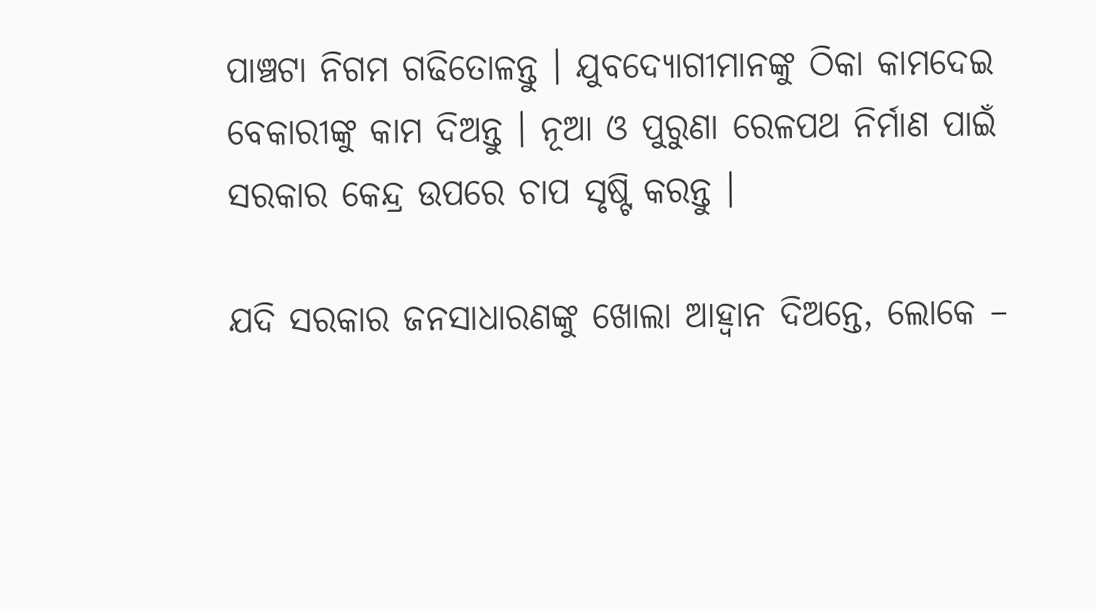ପାଞ୍ଚଟା ନିଗମ ଗଢିତୋଳନ୍ତୁ । ଯୁବଦ୍ୟୋଗୀମାନଙ୍କୁ ଠିକା କାମଦେଇ ବେକାରୀଙ୍କୁ କାମ ଦିଅନ୍ତୁ । ନୂଆ ଓ ପୁରୁଣା ରେଳପଥ ନିର୍ମାଣ ପାଇଁ ସରକାର କେନ୍ଦ୍ର ଉପରେ ଚାପ ସୃଷ୍ଟି କରନ୍ତୁ ।

ଯଦି ସରକାର ଜନସାଧାରଣଙ୍କୁ ଖୋଲା ଆହ୍ୱାନ ଦିଅନ୍ତେ, ଲୋକେ –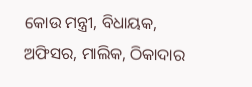କୋଉ ମନ୍ତ୍ରୀ, ବିଧାୟକ, ଅଫିସର, ମାଲିକ, ଠିକାଦାର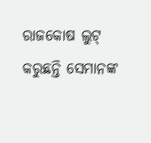ରାଜକୋଷ ଲୁଟ୍‍ କରୁଛନ୍ତି ସେମାନଙ୍କ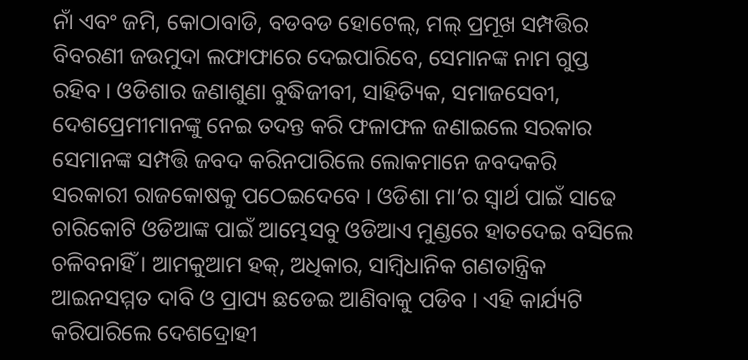ନାଁ ଏବଂ ଜମି, କୋଠାବାଡି, ବଡବଡ ହୋଟେଲ୍‍, ମଲ୍‍ ପ୍ରମୂଖ ସମ୍ପତ୍ତିର ବିବରଣୀ ଜଉମୁଦା ଲଫାଫାରେ ଦେଇପାରିବେ, ସେମାନଙ୍କ ନାମ ଗୁପ୍ତ ରହିବ । ଓଡିଶାର ଜଣାଶୁଣା ବୁଦ୍ଧିଜୀବୀ, ସାହିତ୍ୟିକ, ସମାଜସେବୀ, ଦେଶପ୍ରେମୀମାନଙ୍କୁ ନେଇ ତଦନ୍ତ କରି ଫଳାଫଳ ଜଣାଇଲେ ସରକାର ସେମାନଙ୍କ ସମ୍ପତ୍ତି ଜବଦ କରିନପାରିଲେ ଲୋକମାନେ ଜବଦକରି ସରକାରୀ ରାଜକୋଷକୁ ପଠେଇଦେବେ । ଓଡିଶା ମା’ର ସ୍ୱାର୍ଥ ପାଇଁ ସାଢେ ଚାରିକୋଟି ଓଡିଆଙ୍କ ପାଇଁ ଆମ୍ଭେସବୁ ଓଡିଆଏ ମୁଣ୍ଡରେ ହାତଦେଇ ବସିଲେ ଚଳିବନାହିଁ । ଆମକୁଆମ ହକ୍‍, ଅଧିକାର, ସାମ୍ବିଧାନିକ ଗଣତାନ୍ତ୍ରିକ ଆଇନସମ୍ମତ ଦାବି ଓ ପ୍ରାପ୍ୟ ଛଡେଇ ଆଣିବାକୁ ପଡିବ । ଏହି କାର୍ଯ୍ୟଟି କରିପାରିଲେ ଦେଶଦ୍ରୋହୀ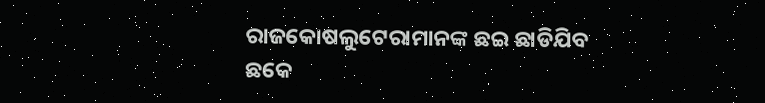ରାଜକୋଷଲୁଟେରାମାନଙ୍କ ଛଇ ଛାଡିଯିବ ଛକେ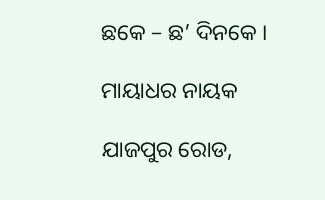ଛକେ – ଛ’ ଦିନକେ ।

ମାୟାଧର ନାୟକ

ଯାଜପୁର ରୋଡ,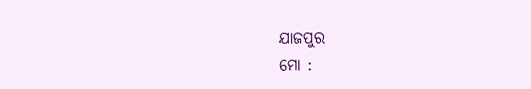ଯାଜପୁର
ମୋ :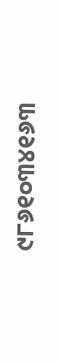୯୮୬୧୦୩୪୧୬୩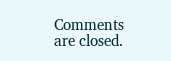Comments are closed.